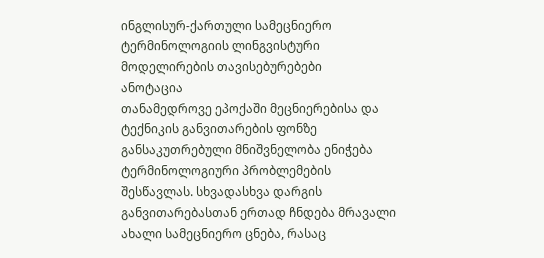ინგლისურ-ქართული სამეცნიერო ტერმინოლოგიის ლინგვისტური მოდელირების თავისებურებები
ანოტაცია
თანამედროვე ეპოქაში მეცნიერებისა და ტექნიკის განვითარების ფონზე განსაკუთრებული მნიშვნელობა ენიჭება ტერმინოლოგიური პრობლემების შესწავლას. სხვადასხვა დარგის განვითარებასთან ერთად ჩნდება მრავალი ახალი სამეცნიერო ცნება, რასაც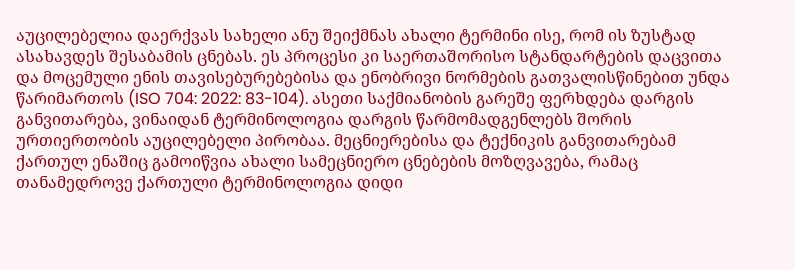აუცილებელია დაერქვას სახელი ანუ შეიქმნას ახალი ტერმინი ისე, რომ ის ზუსტად ასახავდეს შესაბამის ცნებას. ეს პროცესი კი საერთაშორისო სტანდარტების დაცვითა და მოცემული ენის თავისებურებებისა და ენობრივი ნორმების გათვალისწინებით უნდა წარიმართოს (ISO 704: 2022: 83-104). ასეთი საქმიანობის გარეშე ფერხდება დარგის განვითარება, ვინაიდან ტერმინოლოგია დარგის წარმომადგენლებს შორის ურთიერთობის აუცილებელი პირობაა. მეცნიერებისა და ტექნიკის განვითარებამ ქართულ ენაშიც გამოიწვია ახალი სამეცნიერო ცნებების მოზღვავება, რამაც თანამედროვე ქართული ტერმინოლოგია დიდი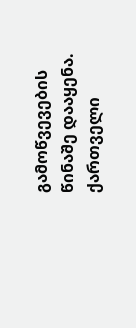გამოწვევების წინაშე დააყენა. ქართველი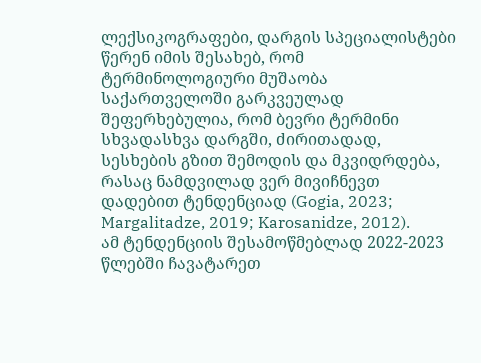ლექსიკოგრაფები, დარგის სპეციალისტები წერენ იმის შესახებ, რომ ტერმინოლოგიური მუშაობა საქართველოში გარკვეულად შეფერხებულია, რომ ბევრი ტერმინი სხვადასხვა დარგში, ძირითადად, სესხების გზით შემოდის და მკვიდრდება, რასაც ნამდვილად ვერ მივიჩნევთ დადებით ტენდენციად (Gogia, 2023; Margalitadze, 2019; Karosanidze, 2012).
ამ ტენდენციის შესამოწმებლად 2022-2023 წლებში ჩავატარეთ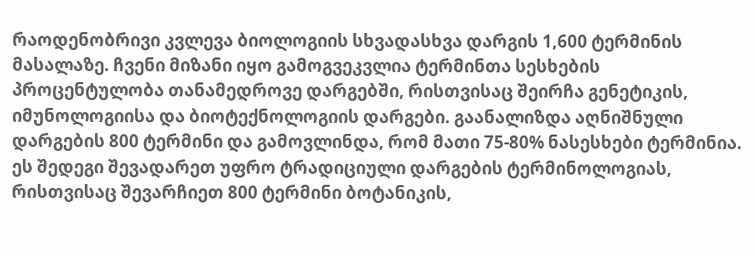რაოდენობრივი კვლევა ბიოლოგიის სხვადასხვა დარგის 1,600 ტერმინის მასალაზე. ჩვენი მიზანი იყო გამოგვეკვლია ტერმინთა სესხების პროცენტულობა თანამედროვე დარგებში, რისთვისაც შეირჩა გენეტიკის, იმუნოლოგიისა და ბიოტექნოლოგიის დარგები. გაანალიზდა აღნიშნული დარგების 800 ტერმინი და გამოვლინდა, რომ მათი 75-80% ნასესხები ტერმინია. ეს შედეგი შევადარეთ უფრო ტრადიციული დარგების ტერმინოლოგიას, რისთვისაც შევარჩიეთ 800 ტერმინი ბოტანიკის,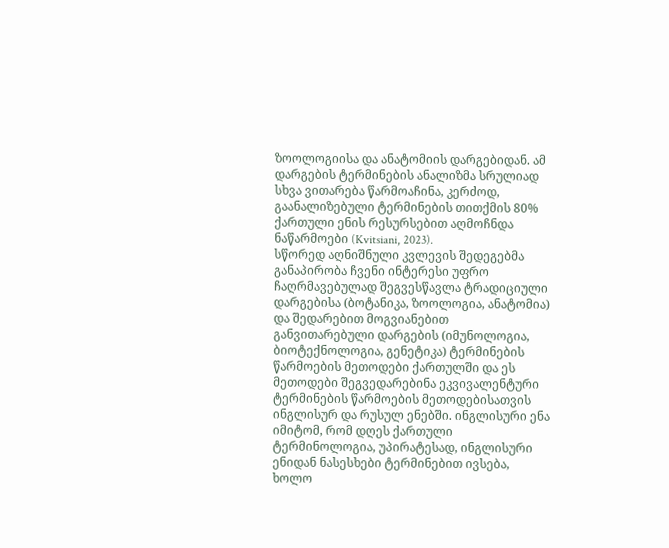ზოოლოგიისა და ანატომიის დარგებიდან. ამ დარგების ტერმინების ანალიზმა სრულიად სხვა ვითარება წარმოაჩინა, კერძოდ, გაანალიზებული ტერმინების თითქმის 80% ქართული ენის რესურსებით აღმოჩნდა ნაწარმოები (Kvitsiani, 2023).
სწორედ აღნიშნული კვლევის შედეგებმა განაპირობა ჩვენი ინტერესი უფრო ჩაღრმავებულად შეგვესწავლა ტრადიციული დარგებისა (ბოტანიკა, ზოოლოგია, ანატომია) და შედარებით მოგვიანებით განვითარებული დარგების (იმუნოლოგია, ბიოტექნოლოგია, გენეტიკა) ტერმინების წარმოების მეთოდები ქართულში და ეს მეთოდები შეგვედარებინა ეკვივალენტური ტერმინების წარმოების მეთოდებისათვის ინგლისურ და რუსულ ენებში. ინგლისური ენა იმიტომ, რომ დღეს ქართული ტერმინოლოგია, უპირატესად, ინგლისური ენიდან ნასესხები ტერმინებით ივსება, ხოლო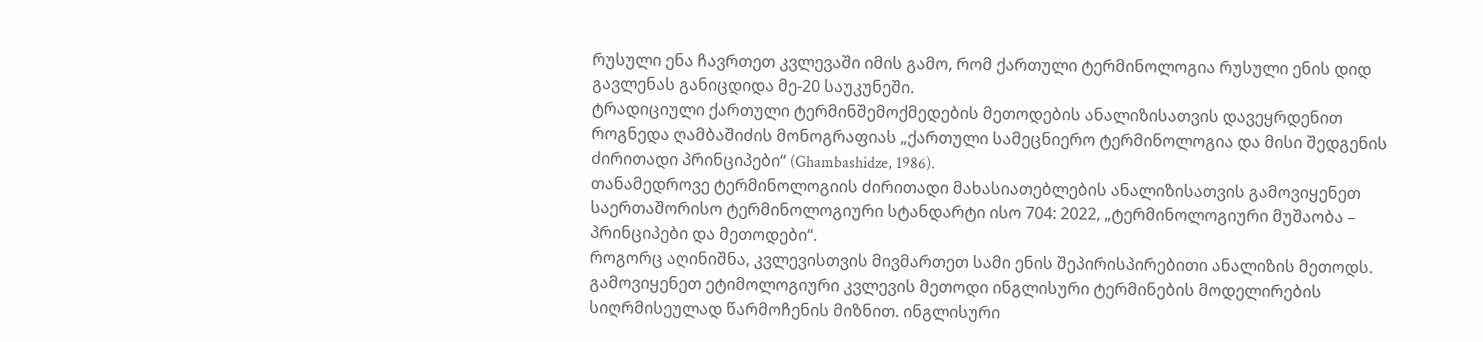რუსული ენა ჩავრთეთ კვლევაში იმის გამო, რომ ქართული ტერმინოლოგია რუსული ენის დიდ გავლენას განიცდიდა მე-20 საუკუნეში.
ტრადიციული ქართული ტერმინშემოქმედების მეთოდების ანალიზისათვის დავეყრდენით როგნედა ღამბაშიძის მონოგრაფიას „ქართული სამეცნიერო ტერმინოლოგია და მისი შედგენის ძირითადი პრინციპები“ (Ghambashidze, 1986).
თანამედროვე ტერმინოლოგიის ძირითადი მახასიათებლების ანალიზისათვის გამოვიყენეთ საერთაშორისო ტერმინოლოგიური სტანდარტი ისო 704: 2022, „ტერმინოლოგიური მუშაობა – პრინციპები და მეთოდები“.
როგორც აღინიშნა, კვლევისთვის მივმართეთ სამი ენის შეპირისპირებითი ანალიზის მეთოდს. გამოვიყენეთ ეტიმოლოგიური კვლევის მეთოდი ინგლისური ტერმინების მოდელირების სიღრმისეულად წარმოჩენის მიზნით. ინგლისური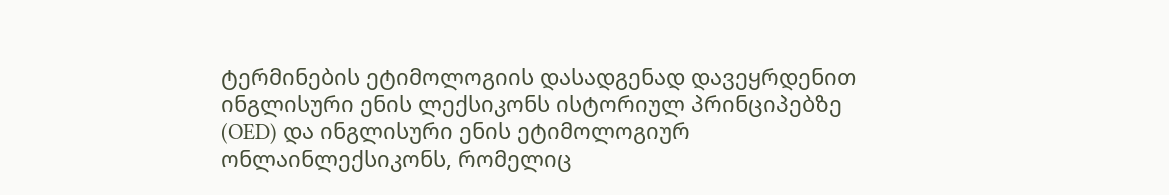ტერმინების ეტიმოლოგიის დასადგენად დავეყრდენით ინგლისური ენის ლექსიკონს ისტორიულ პრინციპებზე (OED) და ინგლისური ენის ეტიმოლოგიურ ონლაინლექსიკონს, რომელიც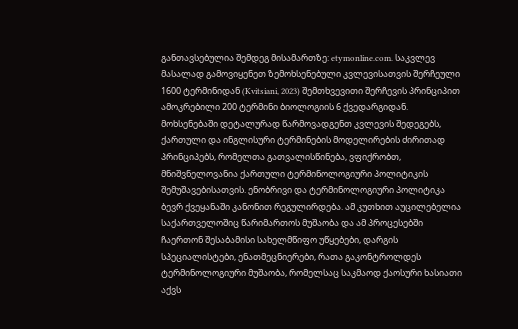განთავსებულია შემდეგ მისამართზე: etymonline.com. საკვლევ მასალად გამოვიყენეთ ზემოხსენებული კვლევისათვის შერჩეული 1600 ტერმინიდან (Kvitsiani, 2023) შემთხვევითი შერჩევის პრინციპით ამოკრებილი 200 ტერმინი ბიოლოგიის 6 ქვედარგიდან. მოხსენებაში დეტალურად წარმოვადგენთ კვლევის შედეგებს, ქართული და ინგლისური ტერმინების მოდელირების ძირითად პრინციპებს, რომელთა გათვალისწინება, ვფიქრობთ, მნიშვნელოვანია ქართული ტერმინოლოგიური პოლიტიკის შემუშავებისათვის. ენობრივი და ტერმინოლოგიური პოლიტიკა ბევრ ქვეყანაში კანონით რეგულირდება. ამ კუთხით აუცილებელია საქართველოშიც წარიმართოს მუშაობა და ამ პროცესებში ჩაერთონ შესაბამისი სახელმწიფო უწყებები, დარგის სპეციალისტები, ენათმეცნიერები, რათა გაკონტროლდეს ტერმინოლოგიური მუშაობა, რომელსაც საკმაოდ ქაოსური ხასიათი აქვს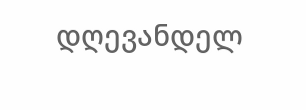დღევანდელ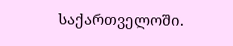საქართველოში.